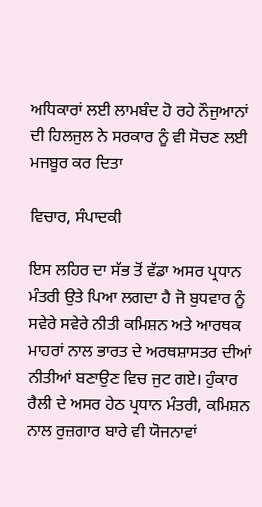ਅਧਿਕਾਰਾਂ ਲਈ ਲਾਮਬੰਦ ਹੋ ਰਹੇ ਨੌਜੁਆਨਾਂ ਦੀ ਹਿਲਜੁਲ ਨੇ ਸਰਕਾਰ ਨੂੰ ਵੀ ਸੋਚਣ ਲਈ ਮਜਬੂਰ ਕਰ ਦਿਤਾ

ਵਿਚਾਰ, ਸੰਪਾਦਕੀ

ਇਸ ਲਹਿਰ ਦਾ ਸੱਭ ਤੋਂ ਵੱਡਾ ਅਸਰ ਪ੍ਰਧਾਨ ਮੰਤਰੀ ਉਤੇ ਪਿਆ ਲਗਦਾ ਹੈ ਜੋ ਬੁਧਵਾਰ ਨੂੰ ਸਵੇਰੇ ਸਵੇਰੇ ਨੀਤੀ ਕਮਿਸ਼ਨ ਅਤੇ ਆਰਥਕ ਮਾਹਰਾਂ ਨਾਲ ਭਾਰਤ ਦੇ ਅਰਥਸ਼ਾਸਤਰ ਦੀਆਂ ਨੀਤੀਆਂ ਬਣਾਉਣ ਵਿਚ ਜੁਟ ਗਏ। ਹੁੰਕਾਰ ਰੈਲੀ ਦੇ ਅਸਰ ਹੇਠ ਪ੍ਰਧਾਨ ਮੰਤਰੀ, ਕਮਿਸ਼ਨ ਨਾਲ ਰੁਜ਼ਗਾਰ ਬਾਰੇ ਵੀ ਯੋਜਨਾਵਾਂ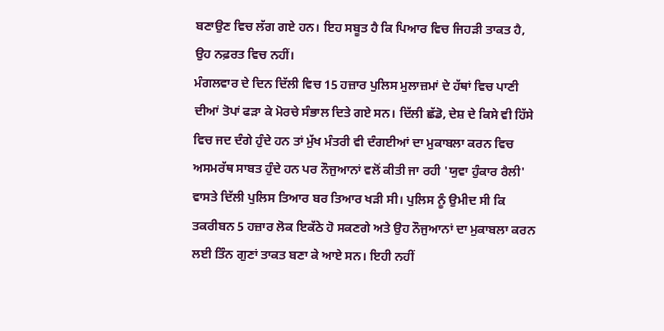ਬਣਾਉਣ ਵਿਚ ਲੱਗ ਗਏ ਹਨ। ਇਹ ਸਬੂਤ ਹੈ ਕਿ ਪਿਆਰ ਵਿਚ ਜਿਹੜੀ ਤਾਕਤ ਹੈ, ਉਹ ਨਫ਼ਰਤ ਵਿਚ ਨਹੀਂ।
ਮੰਗਲਵਾਰ ਦੇ ਦਿਨ ਦਿੱਲੀ ਵਿਚ 15 ਹਜ਼ਾਰ ਪੁਲਿਸ ਮੁਲਾਜ਼ਮਾਂ ਦੇ ਹੱਥਾਂ ਵਿਚ ਪਾਣੀ ਦੀਆਂ ਤੋਪਾਂ ਫੜਾ ਕੇ ਮੋਰਚੇ ਸੰਭਾਲ ਦਿਤੇ ਗਏ ਸਨ। ਦਿੱਲੀ ਛੱਡੋ, ਦੇਸ਼ ਦੇ ਕਿਸੇ ਵੀ ਹਿੱਸੇ ਵਿਚ ਜਦ ਦੰਗੇ ਹੁੰਦੇ ਹਨ ਤਾਂ ਮੁੱਖ ਮੰਤਰੀ ਵੀ ਦੰਗਈਆਂ ਦਾ ਮੁਕਾਬਲਾ ਕਰਨ ਵਿਚ ਅਸਮਰੱਥ ਸਾਬਤ ਹੁੰਦੇ ਹਨ ਪਰ ਨੌਜੁਆਨਾਂ ਵਲੋਂ ਕੀਤੀ ਜਾ ਰਹੀ 'ਯੁਵਾ ਹੁੰਕਾਰ ਰੈਲੀ' ਵਾਸਤੇ ਦਿੱਲੀ ਪੁਲਿਸ ਤਿਆਰ ਬਰ ਤਿਆਰ ਖੜੀ ਸੀ। ਪੁਲਿਸ ਨੂੰ ਉਮੀਦ ਸੀ ਕਿ ਤਕਰੀਬਨ 5 ਹਜ਼ਾਰ ਲੋਕ ਇਕੱਠੇ ਹੋ ਸਕਣਗੇ ਅਤੇ ਉਹ ਨੌਜੁਆਨਾਂ ਦਾ ਮੁਕਾਬਲਾ ਕਰਨ ਲਈ ਤਿੰਨ ਗੁਣਾਂ ਤਾਕਤ ਬਣਾ ਕੇ ਆਏ ਸਨ। ਇਹੀ ਨਹੀਂ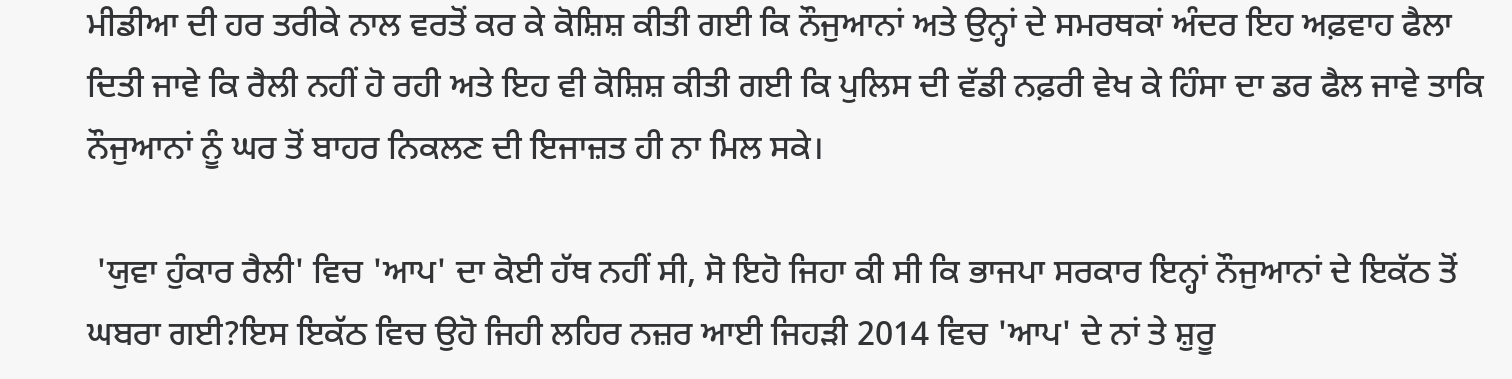ਮੀਡੀਆ ਦੀ ਹਰ ਤਰੀਕੇ ਨਾਲ ਵਰਤੋਂ ਕਰ ਕੇ ਕੋਸ਼ਿਸ਼ ਕੀਤੀ ਗਈ ਕਿ ਨੌਜੁਆਨਾਂ ਅਤੇ ਉਨ੍ਹਾਂ ਦੇ ਸਮਰਥਕਾਂ ਅੰਦਰ ਇਹ ਅਫ਼ਵਾਹ ਫੈਲਾ ਦਿਤੀ ਜਾਵੇ ਕਿ ਰੈਲੀ ਨਹੀਂ ਹੋ ਰਹੀ ਅਤੇ ਇਹ ਵੀ ਕੋਸ਼ਿਸ਼ ਕੀਤੀ ਗਈ ਕਿ ਪੁਲਿਸ ਦੀ ਵੱਡੀ ਨਫ਼ਰੀ ਵੇਖ ਕੇ ਹਿੰਸਾ ਦਾ ਡਰ ਫੈਲ ਜਾਵੇ ਤਾਕਿ ਨੌਜੁਆਨਾਂ ਨੂੰ ਘਰ ਤੋਂ ਬਾਹਰ ਨਿਕਲਣ ਦੀ ਇਜਾਜ਼ਤ ਹੀ ਨਾ ਮਿਲ ਸਕੇ।

 'ਯੁਵਾ ਹੁੰਕਾਰ ਰੈਲੀ' ਵਿਚ 'ਆਪ' ਦਾ ਕੋਈ ਹੱਥ ਨਹੀਂ ਸੀ, ਸੋ ਇਹੋ ਜਿਹਾ ਕੀ ਸੀ ਕਿ ਭਾਜਪਾ ਸਰਕਾਰ ਇਨ੍ਹਾਂ ਨੌਜੁਆਨਾਂ ਦੇ ਇਕੱਠ ਤੋਂ ਘਬਰਾ ਗਈ?ਇਸ ਇਕੱਠ ਵਿਚ ਉਹੋ ਜਿਹੀ ਲਹਿਰ ਨਜ਼ਰ ਆਈ ਜਿਹੜੀ 2014 ਵਿਚ 'ਆਪ' ਦੇ ਨਾਂ ਤੇ ਸ਼ੁਰੂ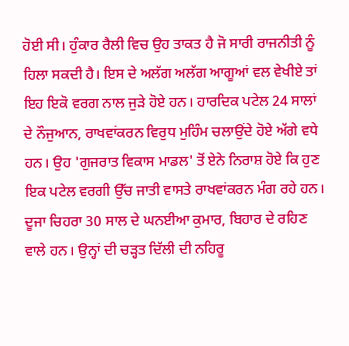ਹੋਈ ਸੀ। ਹੁੰਕਾਰ ਰੈਲੀ ਵਿਚ ਉਹ ਤਾਕਤ ਹੈ ਜੋ ਸਾਰੀ ਰਾਜਨੀਤੀ ਨੂੰ ਹਿਲਾ ਸਕਦੀ ਹੈ। ਇਸ ਦੇ ਅਲੱਗ ਅਲੱਗ ਆਗੂਆਂ ਵਲ ਵੇਖੀਏ ਤਾਂ ਇਹ ਇਕੋ ਵਰਗ ਨਾਲ ਜੁੜੇ ਹੋਏ ਹਨ। ਹਾਰਦਿਕ ਪਟੇਲ 24 ਸਾਲਾਂ ਦੇ ਨੌਜੁਆਨ, ਰਾਖਵਾਂਕਰਨ ਵਿਰੁਧ ਮੁਹਿੰਮ ਚਲਾਉਂਦੇ ਹੋਏ ਅੱਗੇ ਵਧੇ ਹਨ। ਉਹ 'ਗੁਜਰਾਤ ਵਿਕਾਸ ਮਾਡਲ' ਤੋਂ ਏਨੇ ਨਿਰਾਸ਼ ਹੋਏ ਕਿ ਹੁਣ ਇਕ ਪਟੇਲ ਵਰਗੀ ਉੱਚ ਜਾਤੀ ਵਾਸਤੇ ਰਾਖਵਾਂਕਰਨ ਮੰਗ ਰਹੇ ਹਨ। ਦੂਜਾ ਚਿਹਰਾ 30 ਸਾਲ ਦੇ ਘਨਈਆ ਕੁਮਾਰ, ਬਿਹਾਰ ਦੇ ਰਹਿਣ ਵਾਲੇ ਹਨ। ਉਨ੍ਹਾਂ ਦੀ ਚੜ੍ਹਤ ਦਿੱਲੀ ਦੀ ਨਹਿਰੂ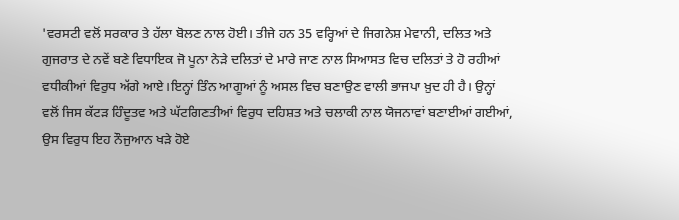'ਵਰਸਟੀ ਵਲੋਂ ਸਰਕਾਰ ਤੇ ਹੱਲਾ ਬੋਲਣ ਨਾਲ ਹੋਈ। ਤੀਜੇ ਹਨ 35 ਵਰ੍ਹਿਆਂ ਦੇ ਜਿਗਨੇਸ਼ ਮੇਵਾਨੀ, ਦਲਿਤ ਅਤੇ ਗੁਜਰਾਤ ਦੇ ਨਵੇਂ ਬਣੇ ਵਿਧਾਇਕ ਜੋ ਪੂਨਾ ਨੇੜੇ ਦਲਿਤਾਂ ਦੇ ਮਾਰੇ ਜਾਣ ਨਾਲ ਸਿਆਸਤ ਵਿਚ ਦਲਿਤਾਂ ਤੇ ਹੋ ਰਹੀਆਂ ਵਧੀਕੀਆਂ ਵਿਰੁਧ ਅੱਗੇ ਆਏ।ਇਨ੍ਹਾਂ ਤਿੰਨ ਆਗੂਆਂ ਨੂੰ ਅਸਲ ਵਿਚ ਬਣਾਉਣ ਵਾਲੀ ਭਾਜਪਾ ਖ਼ੁਦ ਹੀ ਹੈ। ਉਨ੍ਹਾਂ ਵਲੋਂ ਜਿਸ ਕੱਟੜ ਹਿੰਦੂਤਵ ਅਤੇ ਘੱਟਗਿਣਤੀਆਂ ਵਿਰੁਧ ਦਹਿਸ਼ਤ ਅਤੇ ਚਲਾਕੀ ਨਾਲ ਯੋਜਨਾਵਾਂ ਬਣਾਈਆਂ ਗਈਆਂ, ਉਸ ਵਿਰੁਧ ਇਹ ਨੌਜੁਆਨ ਖੜੇ ਹੋਏ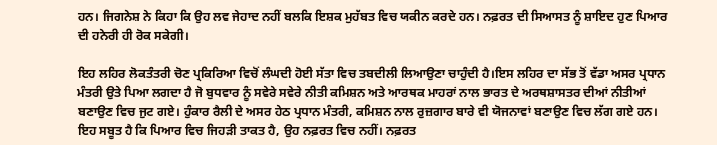ਹਨ। ਜਿਗਨੇਸ਼ ਨੇ ਕਿਹਾ ਕਿ ਉਹ ਲਵ ਜੇਹਾਦ ਨਹੀਂ ਬਲਕਿ ਇਸ਼ਕ ਮੁਹੱਬਤ ਵਿਚ ਯਕੀਨ ਕਰਦੇ ਹਨ। ਨਫ਼ਰਤ ਦੀ ਸਿਆਸਤ ਨੂੰ ਸ਼ਾਇਦ ਹੁਣ ਪਿਆਰ ਦੀ ਹਨੇਰੀ ਹੀ ਰੋਕ ਸਕੇਗੀ।

ਇਹ ਲਹਿਰ ਲੋਕਤੰਤਰੀ ਚੋਣ ਪ੍ਰਕਿਰਿਆ ਵਿਚੋਂ ਲੰਘਦੀ ਹੋਈ ਸੱਤਾ ਵਿਚ ਤਬਦੀਲੀ ਲਿਆਉਣਾ ਚਾਹੁੰਦੀ ਹੈ।ਇਸ ਲਹਿਰ ਦਾ ਸੱਭ ਤੋਂ ਵੱਡਾ ਅਸਰ ਪ੍ਰਧਾਨ ਮੰਤਰੀ ਉਤੇ ਪਿਆ ਲਗਦਾ ਹੈ ਜੋ ਬੁਧਵਾਰ ਨੂੰ ਸਵੇਰੇ ਸਵੇਰੇ ਨੀਤੀ ਕਮਿਸ਼ਨ ਅਤੇ ਆਰਥਕ ਮਾਹਰਾਂ ਨਾਲ ਭਾਰਤ ਦੇ ਅਰਥਸ਼ਾਸਤਰ ਦੀਆਂ ਨੀਤੀਆਂ ਬਣਾਉਣ ਵਿਚ ਜੁਟ ਗਏ। ਹੁੰਕਾਰ ਰੈਲੀ ਦੇ ਅਸਰ ਹੇਠ ਪ੍ਰਧਾਨ ਮੰਤਰੀ, ਕਮਿਸ਼ਨ ਨਾਲ ਰੁਜ਼ਗਾਰ ਬਾਰੇ ਵੀ ਯੋਜਨਾਵਾਂ ਬਣਾਉਣ ਵਿਚ ਲੱਗ ਗਏ ਹਨ। ਇਹ ਸਬੂਤ ਹੈ ਕਿ ਪਿਆਰ ਵਿਚ ਜਿਹੜੀ ਤਾਕਤ ਹੈ, ਉਹ ਨਫ਼ਰਤ ਵਿਚ ਨਹੀਂ। ਨਫ਼ਰਤ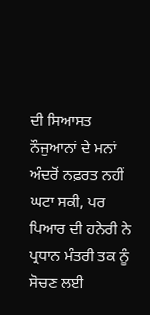ਦੀ ਸਿਆਸਤ ਨੌਜੁਆਨਾਂ ਦੇ ਮਨਾਂ ਅੰਦਰੋਂ ਨਫ਼ਰਤ ਨਹੀਂ ਘਟਾ ਸਕੀ, ਪਰ ਪਿਆਰ ਦੀ ਹਨੇਰੀ ਨੇ ਪ੍ਰਧਾਨ ਮੰਤਰੀ ਤਕ ਨੂੰ ਸੋਚਣ ਲਈ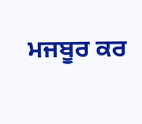ਮਜਬੂਰ ਕਰ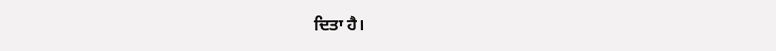ਦਿਤਾ ਹੈ।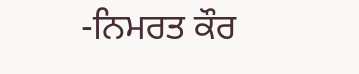-ਨਿਮਰਤ ਕੌਰ